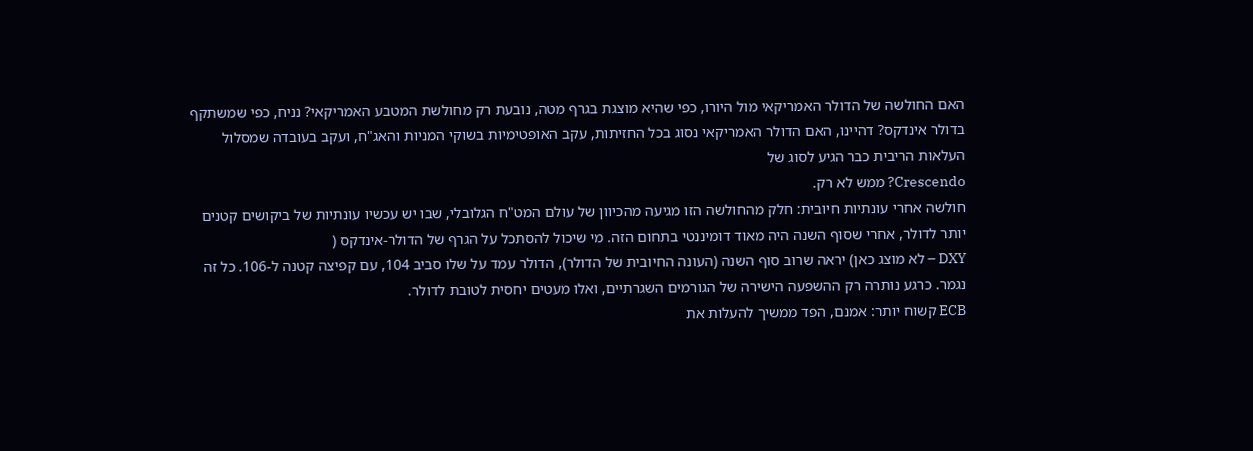האם החולשה של הדולר האמריקאי מול היורו, כפי שהיא מוצגת בגרף מטה, נובעת רק מחולשת המטבע האמריקאי? נניח, כפי שמשתקף בדולר אינדקס? דהיינו, האם הדולר האמריקאי נסוג בכל החזיתות, עקב האופטימיות בשוקי המניות והאג"ח, ועקב בעובדה שמסלול העלאות הריבית כבר הגיע לסוג של
Crescendo? ממש לא רק.
חולשה אחרי עונתיות חיובית: חלק מהחולשה הזו מגיעה מהכיוון של עולם המט"ח הגלובלי, שבו יש עכשיו עונתיות של ביקושים קטנים יותר לדולר, אחרי שסוף השנה היה מאוד דומיננטי בתחום הזה. מי שיכול להסתכל על הגרף של הדולר-אינדקס (
DXY – לא מוצג כאן) יראה שרוב סוף השנה (העונה החיובית של הדולר), הדולר עמד על שלו סביב 104, עם קפיצה קטנה ל-106. כל זה נגמר. כרגע נותרה רק ההשפעה הישירה של הגורמים השגרתיים, ואלו מעטים יחסית לטובת לדולר.
ECB קשוח יותר: אמנם, הפד ממשיך להעלות את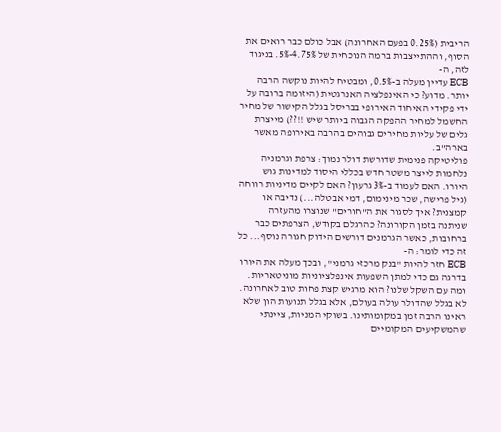הריבית (0.25% בפעם האחרונה) אבל כולם כבר רואים את הסוף, וההתייצבות ברמה הנוכחית של 4.75%-5%. בניגוד לזה, ה-
ECB עדיין מעלה ב-0.5%, ומבטיח להיות נוקשה הרבה יותר. מדוע? כי האינפלציה האנרגטית (היזומה ברובה על ידי פקידי האיחוד האירופי בבריסל בגלל הקישור של מחיר החשמל למחיר ההפקה הגבוה ביותר שיש !!??) מייצרת גלים של עליות מחירים גבוהים בהרבה באירופה מאשר בארה"ב.
פוליטיקה פנימית שדורשת דולר נמוך: צרפת וגרמניה נלחמות לייצר משטר חדש בכללי היסוד למדינות גוש היורו. האם לעמוד ב-3% גרעון? האם לקיים מדיניות רווחה (גיל פרישה, שכר מינימום, דמי אבטלה...) נדיבה או קמצנית? איך לסגור את ה"חורים" שנוצרו מהעזרה שניתנה בזמן הקורונה? כהרגלם בקודש, הצרפתים כבר ברחובות, כאשר הגרמנים דורשים הידוק חגורה נוסף... כל זה כדי לומר: ה-
ECB חזר להיות "בנק מרכזי גרמני", ובכך מעלה את היורו בדרגה גם כדי למתן השפעות אינפלציוניות מוניטאריות.
ומה עם השקל שלנו? הוא מרגיש קצת פחות טוב לאחרונה. לא בגלל שהדולר עולה בעולם, אלא בגלל תנועות הון שלא ראינו הרבה זמן במקומותינו. בשוקי המניות, ציינתי שהמשקיעים המקומיים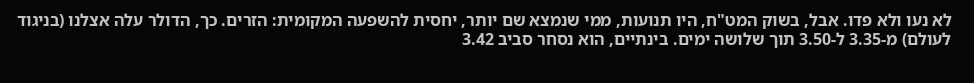לא נעו ולא פדו. אבל, בשוק המט"ח, היו תנועות, ממי שנמצא שם יותר, יחסית להשפעה המקומית: הזרים. כך, הדולר עלה אצלנו (בניגוד לעולם) מ-3.35 ל-3.50 תוך שלושה ימים. בינתיים, הוא נסחר סביב 3.42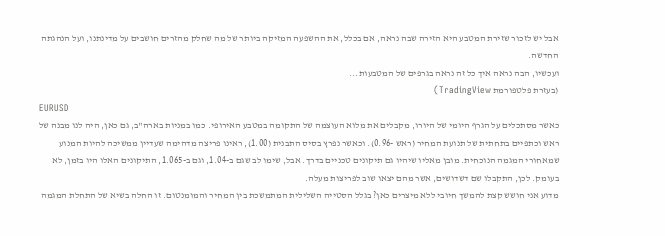אבל יש לזכור שזירת המטבע היא הזירה שבה נראה, אם בכלל, את ההשפעה המזיקה ביותר של מה שחלק מהזרים חושבים על מדינתנו, ועל הנהגתה החדשה.
ועכשיו, הבה נראה איך כל זה נראה בגרפים של המטבעות...
(בעזרת פלטפורמת TradingView)
EURUSD
כאשר מסתכלים על הגרף היומי של היורו, מקבלים את מלוא העוצמה של התקומה במטבע האירופי. כמו במניות בארה"ב, גם כאן, היה לנו מבנה של ראש וכתפיים בתחתית של תנועת המחיר (ראש -0.96). וכאשר נפרץ בסיס התבנית (1.00), ראינו פריצה מדהימה שעדיין ממשיכה להיות המנוע שמאחורי המגמה הנוכחית. מובן מאליו שיהיו גם תיקונים טכניים בדרך. אבל, שימו לב שגם ב-1.04, וגם ב-1.065, התיקונים האלו היו בזמן, לא בעומק. לכן, התקבלו שם דשדושים, אשר מהם יצאו שוב לפריצות מעלה.
מדוע אני חושש קצת להמשך חיובי ללא מיצרים כאן? בגלל הסטייה השלילית המתמשכת בין המחיר והמומנטום. זו החלה בשיא של התחלת המגמה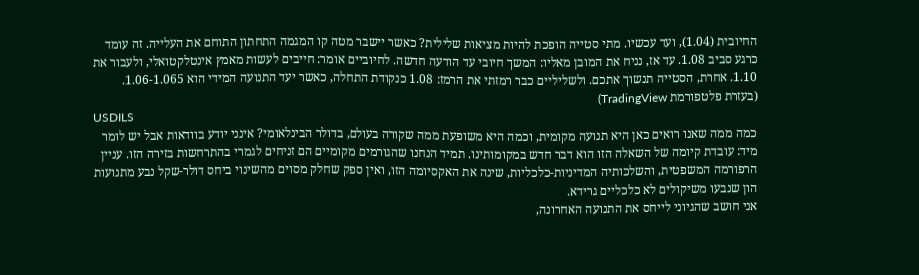החיובית (1.04), ועד עכשיו. מתי סטייה הופכת להיות מציאות שלילית? כאשר יישבר מטה קו המגמה התחתון התוחם את העלייה. זה עומד כרגע סביב 1.08. עד אז, נניח את המובן מאליו: המשך חיובי עד הודעה חדשה. לחיוביים אומר: חייבים לעשות מאמץ אינטלקטואלי, ולעבור את 1.10. אחרת, הסטייה תנשוך אתכם. ולשליליים כבר רמזתי את הרמז: 1.08 כנקודת התחלה, כאשר יעד התנועה המידי הוא 1.06-1.065.
(בעזרת פלטפורמת TradingView)
USDILS
כמה ממה שאנו רואים כאן היא תנועה מקומית, וכמה היא משופעת ממה שקורה בעולם, בדולר הבינלאומי? אינני יודע בוודאות אבל יש לומר מיד: עובדת קיומה של השאלה הזו הוא דבר חדש במקומותינו. תמיד הנחנו שהגורמים מקומיים הם זניחים לגמרי בהתרחשות בזירה הזו. עניין הרפורמה המשפטית, והשלכותיה המדיניות-כלכליות, שינה את האקסיומה הזו, ואין ספק שחלק מסוים מהשינוי ביחס דולר-שקל נבע מתנועות הון שנבעו משיקולים לא כלכליים גרידא.
אני חושב שהגיוני לייחס את התנועה האחרונה,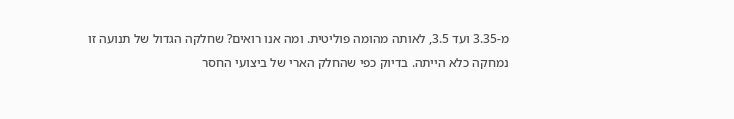מ-3.35 ועד 3.5, לאותה מהומה פוליטית. ומה אנו רואים? שחלקה הגדול של תנועה זו נמחקה כלא הייתה. בדיוק כפי שהחלק הארי של ביצועי החסר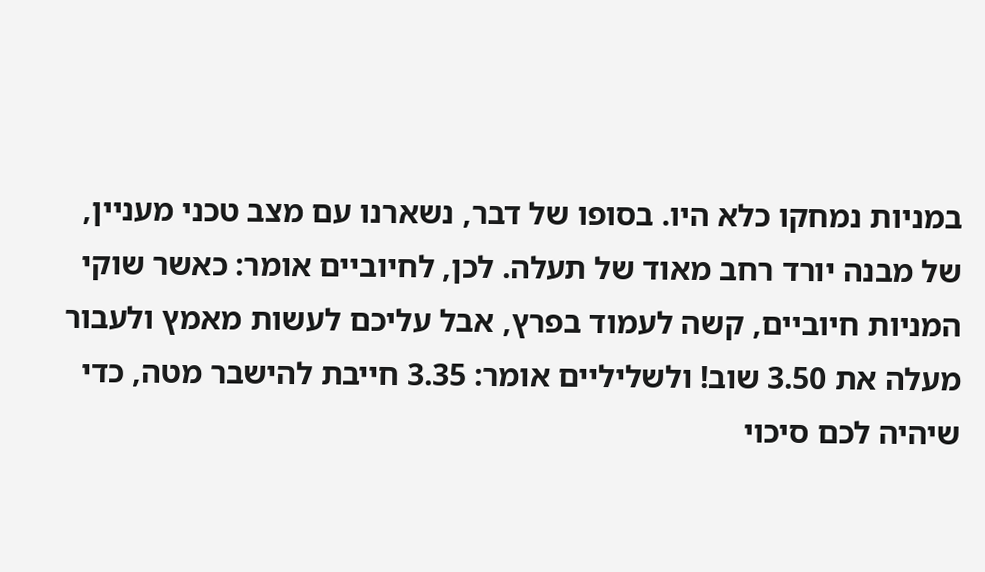במניות נמחקו כלא היו. בסופו של דבר, נשארנו עם מצב טכני מעניין, של מבנה יורד רחב מאוד של תעלה. לכן, לחיוביים אומר: כאשר שוקי המניות חיוביים, קשה לעמוד בפרץ, אבל עליכם לעשות מאמץ ולעבור מעלה את 3.50 שוב! ולשליליים אומר: 3.35 חייבת להישבר מטה, כדי שיהיה לכם סיכוי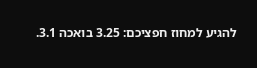להגיע למחוז חפציכם: 3.25 בואכה 3.1.